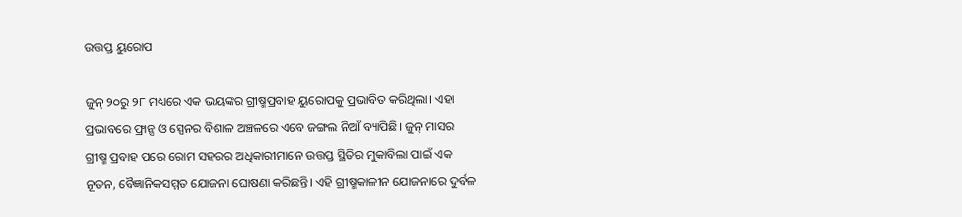ଉତ୍ତପ୍ତ ୟୁରୋପ

ଜୁନ୍‌ ୨୦ରୁ ୨୮ ମଧ୍ୟରେ ଏକ ଭୟଙ୍କର ଗ୍ରୀଷ୍ମପ୍ରବାହ ୟୁରୋପକୁ ପ୍ରଭାବିତ କରିଥିଲା। ଏହା ପ୍ରଭାବରେ ଫ୍ରାନ୍ସ ଓ ସ୍ପେନର ବିଶାଳ ଅଞ୍ଚଳରେ ଏବେ ଜଙ୍ଗଲ ନିଆଁ ବ୍ୟାପିଛି। ଜୁନ୍‌ ମାସର ଗ୍ରୀଷ୍ମ ପ୍ରବାହ ପରେ ରୋମ ସହରର ଅଧିକାରୀମାନେ ଉତ୍ତପ୍ତ ସ୍ଥିତିର ମୁକାବିଲା ପାଇଁ ଏକ ନୂତନ, ବୈଜ୍ଞାନିକସମ୍ମତ ଯୋଜନା ଘୋଷଣା କରିଛନ୍ତି। ଏହି ଗ୍ରୀଷ୍ମକାଳୀନ ଯୋଜନାରେ ଦୁର୍ବଳ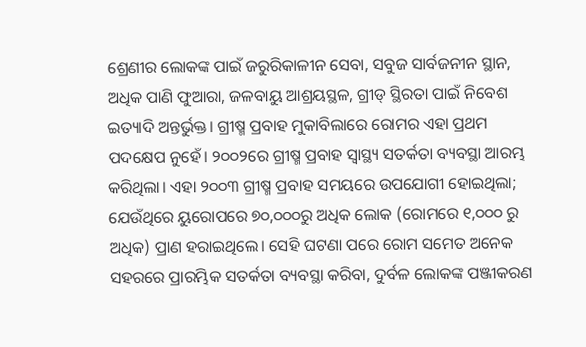ଶ୍ରେଣୀର ଲୋକଙ୍କ ପାଇଁ ଜରୁରିକାଳୀନ ସେବା, ସବୁଜ ସାର୍ବଜନୀନ ସ୍ଥାନ, ଅଧିକ ପାଣି ଫୁଆରା, ଜଳବାୟୁ ଆଶ୍ରୟସ୍ଥଳ, ଗ୍ରୀଡ୍‌ ସ୍ଥିରତା ପାଇଁ ନିବେଶ ଇତ୍ୟାଦି ଅନ୍ତର୍ଭୁକ୍ତ। ଗ୍ରୀଷ୍ମ ପ୍ରବାହ ମୁକାବିଲାରେ ରୋମର ଏହା ପ୍ରଥମ ପଦକ୍ଷେପ ନୁହେଁ। ୨୦୦୨ରେ ଗ୍ରୀଷ୍ମ ପ୍ରବାହ ସ୍ବାସ୍ଥ୍ୟ ସତର୍କତା ବ୍ୟବସ୍ଥା ଆରମ୍ଭ କରିଥିଲା। ଏହା ୨୦୦୩ ଗ୍ରୀଷ୍ମ ପ୍ରବାହ ସମୟରେ ଉପଯୋଗୀ ହୋଇଥିଲା; ଯେଉଁଥିରେ ୟୁରୋପରେ ୭୦,୦୦୦ରୁ ଅଧିକ ଲୋକ (ରୋମରେ ୧,୦୦୦ ରୁ ଅଧିକ) ପ୍ରାଣ ହରାଇଥିଲେ। ସେହି ଘଟଣା ପରେ ରୋମ ସମେତ ଅନେକ ସହରରେ ପ୍ରାରମ୍ଭିକ ସତର୍କତା ବ୍ୟବସ୍ଥା କରିବା, ଦୁର୍ବଳ ଲୋକଙ୍କ ପଞ୍ଜୀକରଣ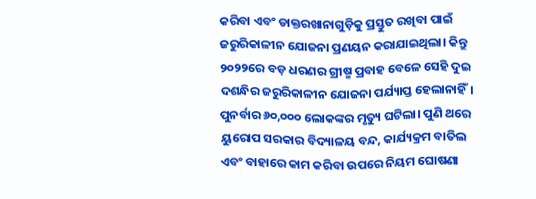କରିବା ଏବଂ ଡାକ୍ତରଖାନାଗୁଡ଼ିକୁ ପ୍ରସ୍ତୁତ ରଖିବା ପାଇଁ ଜରୁରିକାଳୀନ ଯୋଜନା ପ୍ରଣୟନ କରାଯାଇଥିଲା। କିନ୍ତୁ ୨୦୨୨ରେ ବଡ଼ ଧରଣର ଗ୍ରୀଷ୍ମ ପ୍ରବାହ ବେଳେ ସେହି ଦୁଇ ଦଶନ୍ଧିର ଜରୁରିକାଳୀନ ଯୋଜନା ପର୍ଯ୍ୟାପ୍ତ ହେଲାନାହିଁ। ପୁନର୍ବାର ୬୦,୦୦୦ ଲୋକଙ୍କର ମୃତ୍ୟୁ ଘଟିଲା। ପୁଣି ଥରେ ୟୁରୋପ ସରକାର ବିଦ୍ୟାଳୟ ବନ୍ଦ, କାର୍ଯ୍ୟକ୍ରମ ବାତିଲ ଏବଂ ବାହାରେ କାମ କରିବା ଉପରେ ନିୟମ ଘୋଷଣା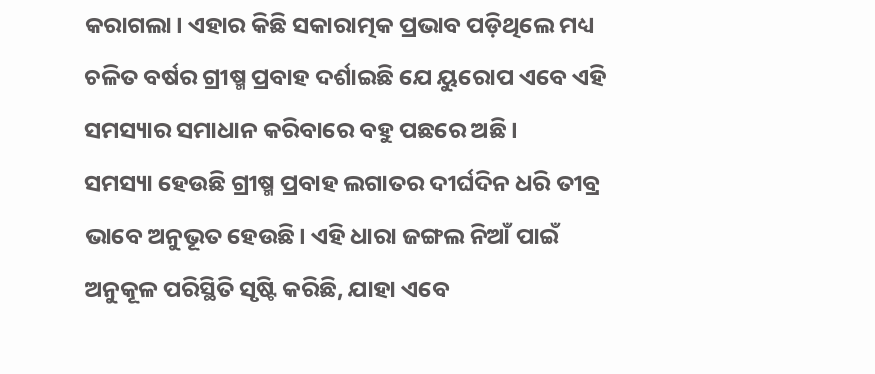କରାଗଲା। ଏହାର କିଛି ସକାରାତ୍ମକ ପ୍ରଭାବ ପଡ଼ିଥିଲେ ମଧ୍ୟ ଚଳିତ ବର୍ଷର ଗ୍ରୀଷ୍ମ ପ୍ରବାହ ଦର୍ଶାଇଛି ଯେ ୟୁରୋପ ଏବେ ଏହି ସମସ୍ୟାର ସମାଧାନ କରିବାରେ ବହୁ ପଛରେ ଅଛି।
ସମସ୍ୟା ହେଉଛି ଗ୍ରୀଷ୍ମ ପ୍ରବାହ ଲଗାତର ଦୀର୍ଘଦିନ ଧରି ତୀବ୍ର ଭାବେ ଅନୁଭୂତ ହେଉଛି। ଏହି ଧାରା ଜଙ୍ଗଲ ନିଆଁ ପାଇଁ ଅନୁକୂଳ ପରିସ୍ଥିତି ସୃଷ୍ଟି କରିଛି, ଯାହା ଏବେ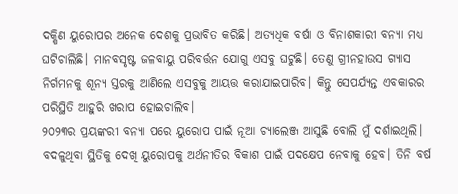ଦକ୍ଷିଣ ୟୁରୋପର ଅନେକ ଦେଶକୁ ପ୍ରଭାବିତ କରିଛି। ଅତ୍ୟଧିକ ବର୍ଷା ଓ ବିନାଶକାରୀ ବନ୍ୟା ମଧ୍ୟ ଘଟିଚାଲିଛି। ମାନବସୃଷ୍ଟ ଜଳବାୟୁ ପରିବର୍ତ୍ତନ ଯୋଗୁ ଏସବୁ ଘଟୁଛି। ତେଣୁ ଗ୍ରୀନହାଉସ ଗ୍ୟାସ ନିର୍ଗମନକୁ ଶୂନ୍ୟ ସ୍ତରକୁ ଆଣିଲେ ଏସବୁକୁ ଆୟତ୍ତ କରାଯାଇପାରିବ। କିନ୍ତୁ ସେପର୍ଯ୍ୟନ୍ତ ଏବକାରର ପରିସ୍ଥିତି ଆହୁରି ଖରାପ ହୋଇଚାଲିବ।
୨୦୨୩ର ପ୍ରୟଙ୍କରୀ ବନ୍ୟା ପରେ ୟୁରୋପ ପାଇଁ ନୂଆ ଚ୍ୟାଲେଞ୍ଜ ଆସୁଛି ବୋଲି ମୁଁ ଦର୍ଶାଇଥିଲି। ବଦଳୁଥିବା ସ୍ଥିତିକୁ ଦେଖି ୟୁରୋପକୁ ଅର୍ଥନୀତିର ବିକାଶ ପାଇଁ ପଦକ୍ଷେପ ନେବାକୁ ହେବ। ତିନି ବର୍ଷ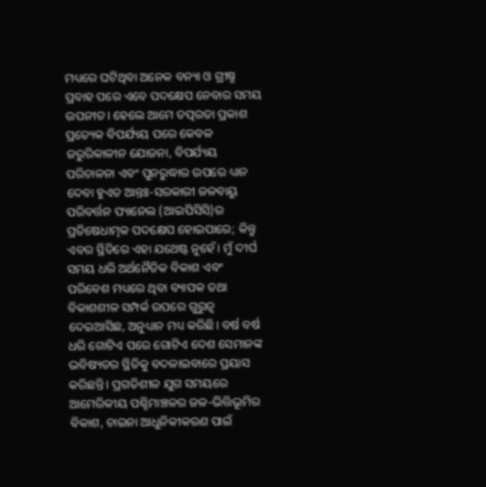ମଧ୍ୟରେ ଘଟିଥିବା ଅନେକ ବନ୍ୟା ଓ ଗ୍ରୀଷ୍ମ ପ୍ରବାହ ପରେ ଏବେ ପଦକ୍ଷେପ ନେବାର ସମୟ ଉପନୀତ। ହେଲେ ଆମେ ତତ୍ପରତା ପ୍ରକାଶ ପ୍ରତ୍ୟେକ ବିପର୍ଯ୍ୟୟ ପରେ କେବଳ ଜରୁରିକାଳୀନ ଯୋଜନା, ବିପର୍ଯ୍ୟୟ ପରିଚାଳନା ଏବଂ ପୁନରୁଦ୍ଧାର ଉପରେ ଧ୍ୟାନ ଦେବା ହୁଏତ ଆନ୍ତଃ-ସରକାରୀ ଜଳବାୟୁ ପରିବର୍ତ୍ତନ ପ୍ୟାନେଲ (ଆଇପିସିସି)ର ପ୍ରତିଷେଧାତ୍ମକ ପଦକ୍ଷେପ ହୋଇପାରେ; କିନ୍ତୁ ଏବର ସ୍ଥିତିରେ ଏହା ଯଥେଷ୍ଟ ନୁହେଁ। ମୁଁ ଦୀର୍ଘ ସମୟ ଧରି ଅର୍ଥନୈତିକ ବିକାଶ ଏବଂ ପରିବେଶ ମଧ୍ୟରେ ଥିବା ବ୍ୟାପକ ତଥା ବିକାଶଶୀଳ ସମ୍ପର୍କ ଉପରେ ଗୁରୁତ୍ୱ ଦେଇଆସିଛ, ଅନୁଧ୍ୟାନ ମଧ୍ୟ କରିଛି। ବର୍ଷ ବର୍ଷ ଧରି ଗୋଟିଏ ପରେ ଗୋଟିଏ ଦେଶ ସେମାନଙ୍କ ଭବିଷ୍ୟତର ସ୍ଥିତିକୁ ବଦଳାଇବାରେ ପ୍ରୟାସ କରିଛନ୍ତି। ପ୍ରଗତିଶୀଳ ଯୁଗ ସମୟରେ ଆମେରିକୀୟ ପଶ୍ଚିମାଞ୍ଚଳର ଜଳ-ଭିତ୍ତିଭୂମିର ବିକାଶ, ଚାଇନା ଆଧୁନିକୀକରଣ ପାଇଁ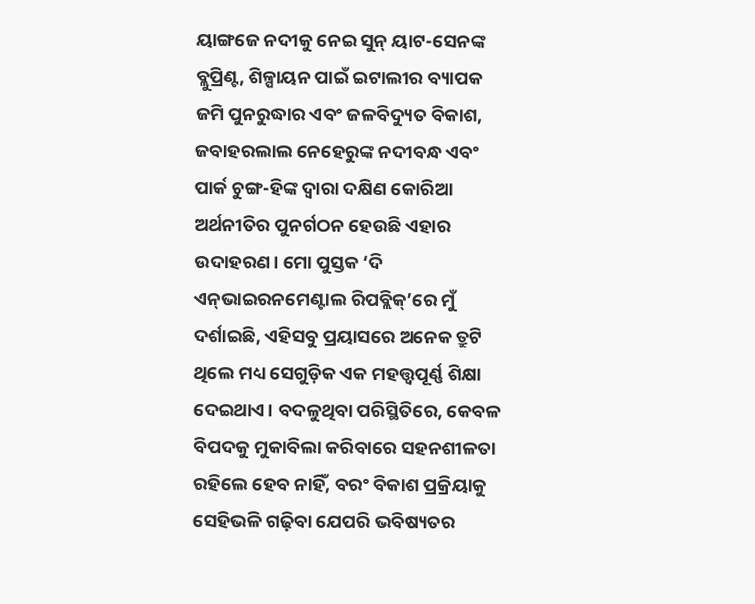ୟାଙ୍ଗଜେ ନଦୀକୁ ନେଇ ସୁନ୍‌ ୟାଟ-ସେନଙ୍କ ବ୍ଲୁପ୍ରିଣ୍ଟ, ଶିଳ୍ପାୟନ ପାଇଁ ଇଟାଲୀର ବ୍ୟାପକ ଜମି ପୁନରୁଦ୍ଧାର ଏବଂ ଜଳବିଦ୍ୟୁତ ବିକାଶ, ଜବାହରଲାଲ ନେହେରୁଙ୍କ ନଦୀବନ୍ଧ ଏବଂ ପାର୍କ ଚୁଙ୍ଗ-ହିଙ୍କ ଦ୍ୱାରା ଦକ୍ଷିଣ କୋରିଆ ଅର୍ଥନୀତିର ପୁନର୍ଗଠନ ହେଉଛି ଏହାର ଉଦାହରଣ। ମୋ ପୁସ୍ତକ ‘ଦି ଏନ୍‌ଭାଇରନମେଣ୍ଟାଲ ରିପବ୍ଲିକ୍‌’ରେ ମୁଁ ଦର୍ଶାଇଛି, ଏହିସବୁ ପ୍ରୟାସରେ ଅନେକ ତ୍ରୁଟି ଥିଲେ ମଧ୍ୟ ସେଗୁଡ଼ିକ ଏକ ମହତ୍ତ୍ୱପୂର୍ଣ୍ଣ ଶିକ୍ଷା ଦେଇଥାଏ। ବଦଳୁଥିବା ପରିସ୍ଥିତିରେ, କେବଳ ବିପଦକୁ ମୁକାବିଲା କରିବାରେ ସହନଶୀଳତା ରହିଲେ ହେବ ନାହିଁ, ବରଂ ବିକାଶ ପ୍ରକ୍ରିୟାକୁ ସେହିଭଳି ଗଢ଼ିବା ଯେପରି ଭବିଷ୍ୟତର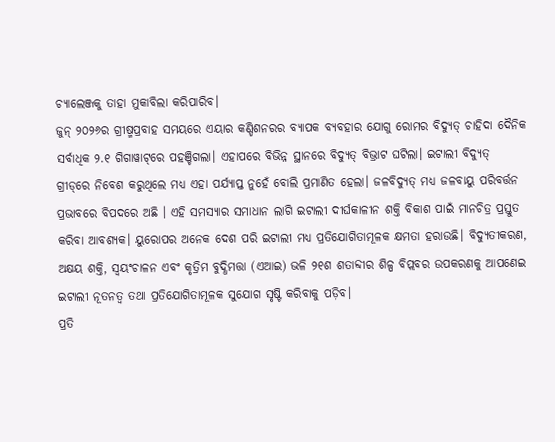ଚ୍ୟାଲେଞ୍ଜକୁ ତାହା ମୁକାବିଲା କରିପାରିବ।
ଜୁନ୍‌ ୨୦୨୬ର ଗ୍ରୀଷ୍ମପ୍ରବାହ ସମୟରେ ଏୟାର କଣ୍ଡିଶନରର ବ୍ୟାପକ ବ୍ୟବହାର ଯୋଗୁ ରୋମର ବିଦ୍ୟୁତ୍‌ ଚାହିଦା ଦୈନିକ ସର୍ବାଧିକ ୨.୧ ଗିଗାୱାଟ୍‌ରେ ପହଞ୍ଚିଗଲା। ଏହାପରେ ବିଭିନ୍ନ ସ୍ଥାନରେ ବିଦ୍ୟୁତ୍‌ ବିଭ୍ରାଟ ଘଟିଲା। ଇଟାଲୀ ବିଦ୍ୟୁତ୍‌ ଗ୍ରୀଡ୍‌ରେ ନିବେଶ କରୁଥିଲେ ମଧ୍ୟ ଏହା ପର୍ଯ୍ୟାପ୍ତ ନୁହେଁ ବୋଲି ପ୍ରମାଣିତ ହେଲା। ଜଳବିଦ୍ୟୁତ୍‌ ମଧ୍ୟ ଜଳବାୟୁ ପରିବର୍ତ୍ତନ ପ୍ରଭାବରେ ବିପଦରେ ଅଛି । ଏହି ସମସ୍ୟାର ସମାଧାନ ଲାଗି ଇଟାଲୀ ଦୀର୍ଘକାଳୀନ ଶକ୍ତି ବିକାଶ ପାଇଁ ମାନଚିତ୍ର ପ୍ରସ୍ତୁତ କରିବା ଆବଶ୍ୟକ। ୟୁରୋପର ଅନେକ ଦେଶ ପରି ଇଟାଲୀ ମଧ୍ୟ ପ୍ରତିଯୋଗିତାମୂଳକ କ୍ଷମତା ହରାଉଛି। ବିଦ୍ୟୁତୀକରଣ, ଅକ୍ଷୟ ଶକ୍ତି, ସ୍ବୟଂଚାଳନ ଏବଂ କୃତ୍ରିମ ବୁଦ୍ଧିମତ୍ତା (ଏଆଇ) ଭଳି ୨୧ଶ ଶତାବ୍ଦୀର ଶିଳ୍ପ ବିପ୍ଲବର ଉପକରଣକୁ ଆପଣେଇ ଇଟାଲୀ ନୂତନତ୍ୱ ତଥା ପ୍ରତିଯୋଗିତାମୂଳକ ସୁଯୋଗ ସୃଷ୍ଟି କରିବାକୁ ପଡ଼ିବ।
ପ୍ରତି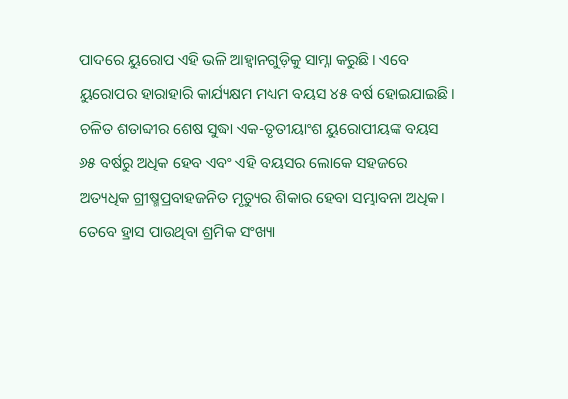ପାଦରେ ୟୁରୋପ ଏହି ଭଳି ଆହ୍ବାନଗୁଡ଼ିକୁ ସାମ୍ନା କରୁଛି। ଏବେ ୟୁରୋପର ହାରାହାରି କାର୍ଯ୍ୟକ୍ଷମ ମଧ୍ୟମ ବୟସ ୪୫ ବର୍ଷ ହୋଇଯାଇଛି। ଚଳିତ ଶତାବ୍ଦୀର ଶେଷ ସୁଦ୍ଧା ଏକ-ତୃତୀୟାଂଶ ୟୁରୋପୀୟଙ୍କ ବୟସ ୬୫ ବର୍ଷରୁ ଅଧିକ ହେବ ଏବଂ ଏହି ବୟସର ଲୋକେ ସହଜରେ ଅତ୍ୟଧିକ ଗ୍ରୀଷ୍ମପ୍ରବାହଜନିତ ମୃତ୍ୟୁର ଶିକାର ହେବା ସମ୍ଭାବନା ଅଧିକ। ତେବେ ହ୍ରାସ ପାଉଥିବା ଶ୍ରମିକ ସଂଖ୍ୟା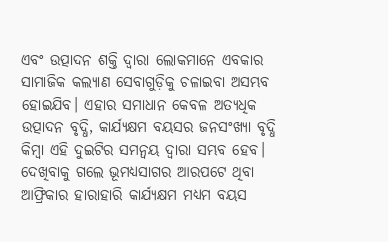ଏବଂ ଉତ୍ପାଦନ ଶକ୍ତି ଦ୍ୱାରା ଲୋକମାନେ ଏବକାର ସାମାଜିକ କଲ୍ୟାଣ ସେବାଗୁଡ଼ିକୁ ଚଳାଇବା ଅସମ୍ଭବ ହୋଇଯିବ। ଏହାର ସମାଧାନ କେବଳ ଅତ୍ୟଧିକ ଉତ୍ପାଦନ ବୃଦ୍ଧି, କାର୍ଯ୍ୟକ୍ଷମ ବୟସର ଜନସଂଖ୍ୟା ବୃଦ୍ଧି କିମ୍ବା ଏହି ଦୁଇଟିର ସମନ୍ବୟ ଦ୍ୱାରା ସମ୍ଭବ ହେବ।
ଦେଖିବାକୁ ଗଲେ ଭୂମଧ୍ୟସାଗର ଆରପଟେ ଥିବା ଆଫ୍ରିକାର ହାରାହାରି କାର୍ଯ୍ୟକ୍ଷମ ମଧ୍ୟମ ବୟସ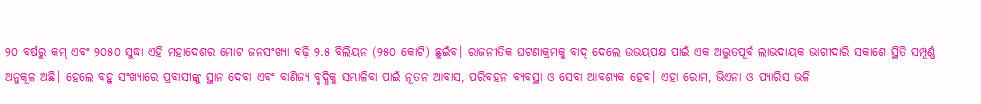୨୦ ବର୍ଷରୁ କମ୍‌ ଏବଂ ୨୦୫୦ ସୁଦ୍ଧା ଏହି ମହାଦେଶର ମୋଟ ଜନସଂଖ୍ୟା ବଢ଼ି ୨.୫ ବିଲିୟନ (୨୫୦ କୋଟି) ଛୁଇଁବ। ରାଜନୀତିକ ଘଟଣାକ୍ରମକୁ ବାଦ୍‌ ଦେଲେ ଉଭୟପକ୍ଷ ପାଇଁ ଏକ ଅଦ୍ଭୁତପୂର୍ବ ଲାଭଦାୟକ ଭାଗୀଦାରି ସକାଶେ ସ୍ଥିତି ସମ୍ପୂର୍ଣ୍ଣ ଅନୁକୂଳ ଅଛି। ହେଲେ ବହୁ ସଂଖ୍ୟାରେ ପ୍ରବାସୀଙ୍କୁ ସ୍ଥାନ ଦେବା ଏବଂ ବାଣିଜ୍ୟ ବୃଦ୍ଧିକୁ ସମ୍ଭାଳିବା ପାଇଁ ନୂତନ ଆବାସ, ପରିବହନ ବ୍ୟବସ୍ଥା ଓ ସେବା ଆବଶ୍ୟକ ହେବ। ଏହା ରୋମ, ଭିଏନା ଓ ପ୍ୟାରିସ ଭଳି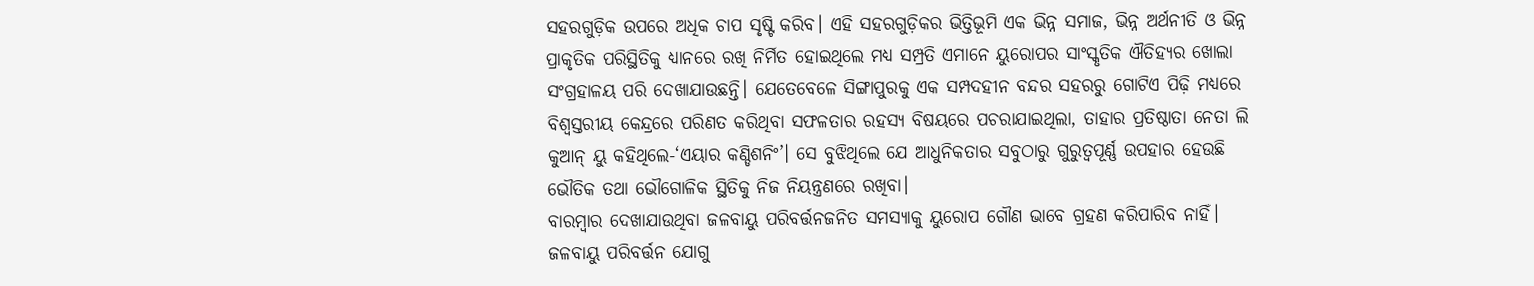ସହରଗୁଡ଼ିକ ଉପରେ ଅଧିକ ଚାପ ସୃଷ୍ଟି କରିବ। ଏହି ସହରଗୁଡ଼ିକର ଭିତ୍ତିଭୂମି ଏକ ଭିନ୍ନ ସମାଜ, ଭିନ୍ନ ଅର୍ଥନୀତି ଓ ଭିନ୍ନ ପ୍ରାକୃତିକ ପରିସ୍ଥିତିକୁ ଧ୍ୟାନରେ ରଖି ନିର୍ମିତ ହୋଇଥିଲେ ମଧ୍ୟ ସମ୍ପ୍ରତି ଏମାନେ ୟୁରୋପର ସାଂସ୍କୃତିକ ଐତିହ୍ୟର ଖୋଲା ସଂଗ୍ରହାଳୟ ପରି ଦେଖାଯାଉଛନ୍ତି। ଯେତେବେଳେ ସିଙ୍ଗାପୁରକୁ ଏକ ସମ୍ପଦହୀନ ବନ୍ଦର ସହରରୁ ଗୋଟିଏ ପିଢ଼ି ମଧ୍ୟରେ ବିଶ୍ୱସ୍ତରୀୟ କେନ୍ଦ୍ରରେ ପରିଣତ କରିଥିବା ସଫଳତାର ରହସ୍ୟ ବିଷୟରେ ପଚରାଯାଇଥିଲା, ତାହାର ପ୍ରତିଷ୍ଠାତା ନେତା ଲି କୁଆନ୍‌ ୟୁ କହିଥିଲେ-‘ଏୟାର କଣ୍ଡିଶନିଂ’। ସେ ବୁଝିଥିଲେ ଯେ ଆଧୁନିକତାର ସବୁଠାରୁ ଗୁରୁତ୍ୱପୂର୍ଣ୍ଣ ଉପହାର ହେଉଛି ଭୌତିକ ତଥା ଭୌଗୋଳିକ ସ୍ଥିତିକୁ ନିଜ ନିୟନ୍ତ୍ରଣରେ ରଖିବା।
ବାରମ୍ବାର ଦେଖାଯାଉଥିବା ଜଳବାୟୁ ପରିବର୍ତ୍ତନଜନିତ ସମସ୍ୟାକୁ ୟୁରୋପ ଗୌଣ ଭାବେ ଗ୍ରହଣ କରିପାରିବ ନାହିଁ। ଜଳବାୟୁ ପରିବର୍ତ୍ତନ ଯୋଗୁ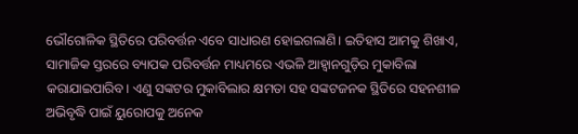ଭୌଗୋଳିକ ସ୍ଥିତିରେ ପରିବର୍ତ୍ତନ ଏବେ ସାଧାରଣ ହୋଇଗଲାଣି। ଇତିହାସ ଆମକୁ ଶିଖାଏ, ସାମାଜିକ ସ୍ତରରେ ବ୍ୟାପକ ପରିବର୍ତ୍ତନ ମାଧ୍ୟମରେ ଏଭଳି ଆହ୍ବାନଗୁଡ଼ିର ମୁକାବିଲା କରାଯାଇପାରିବ। ଏଣୁ ସଙ୍କଟର ମୁକାବିଲାର କ୍ଷମତା ସହ ସଙ୍କଟଜନକ ସ୍ଥିତିରେ ସହନଶୀଳ ଅଭିବୃଦ୍ଧି ପାଇଁ ୟୁରୋପକୁ ଅନେକ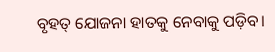ବୃହତ୍‌ ଯୋଜନା ହାତକୁ ନେବାକୁ ପଡ଼ିବ।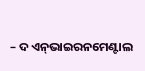– ଦ ଏନ୍‌ଭାଇରନମେଣ୍ଟାଲ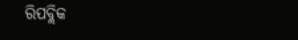ରିପବ୍ଲିକ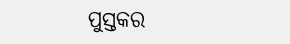ପୁସ୍ତକର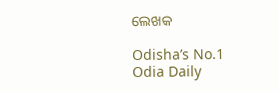ଲେଖକ

Odisha’s No.1 Odia Daily